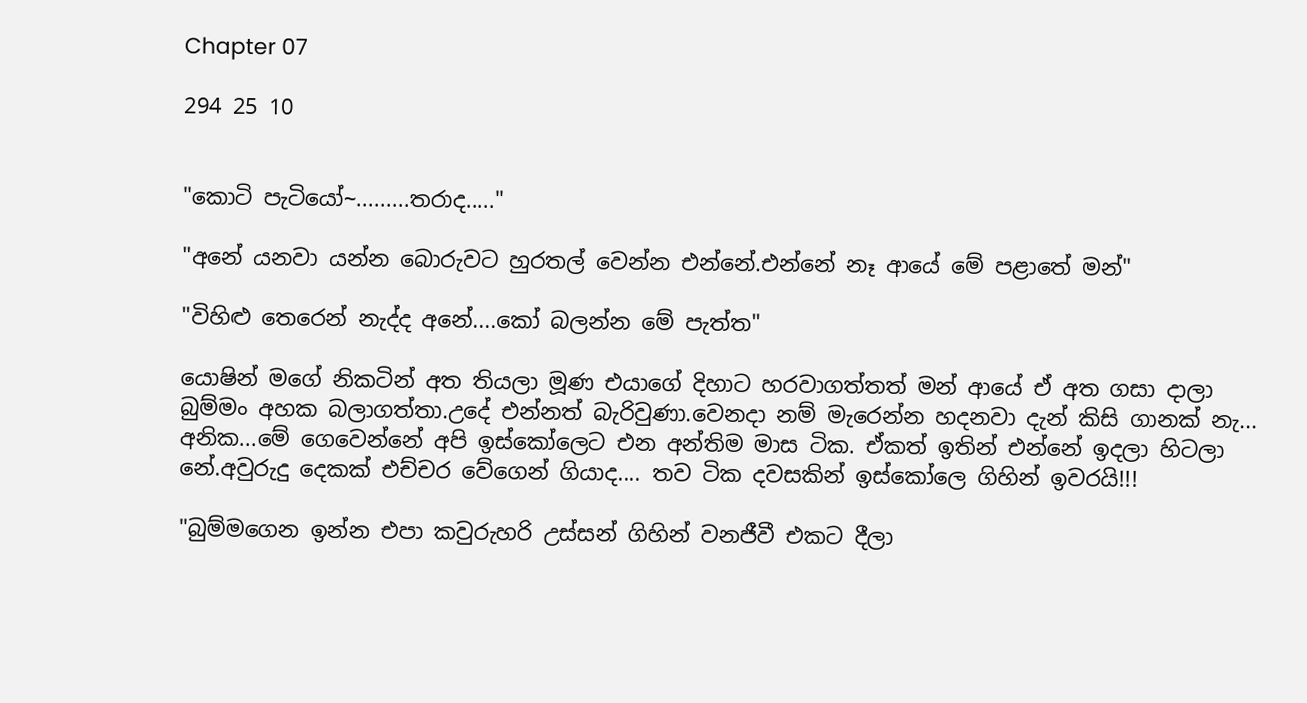Chapter 07

294 25 10


"කොටි පැටියෝ~.........තරාද....."

"අනේ යනවා යන්න බොරුවට හුරතල් වෙන්න එන්නේ.එන්නේ නෑ ආයේ මේ පළාතේ මන්"

"විහිළු තෙරෙන් නැද්ද අනේ....කෝ බලන්න මේ පැත්ත"

යොෂින් මගේ නිකටින් අත තියලා මූණ එයාගේ දිහාට හරවාගත්තත් මන් ආයේ ඒ අත ගසා දාලා බුම්මං අහක බලාගත්තා.උදේ එන්නත් බැරිවුණා.වෙනදා නම් මැරෙන්න හදනවා දැන් කිසි ගානක් නැ... අනික...මේ ගෙවෙන්නේ අපි ඉස්කෝලෙට එන අන්තිම මාස ටික. ඒකත් ඉතින් එන්නේ ඉදලා හිටලා නේ.අවුරුදු දෙකක් එච්චර වේගෙන් ගියාද.... තව ටික දවසකින් ඉස්කෝලෙ ගිහින් ඉවරයි!!!

"බුම්මගෙන ඉන්න එපා කවුරුහරි උස්සන් ගිහින් වනජීවී එකට දීලා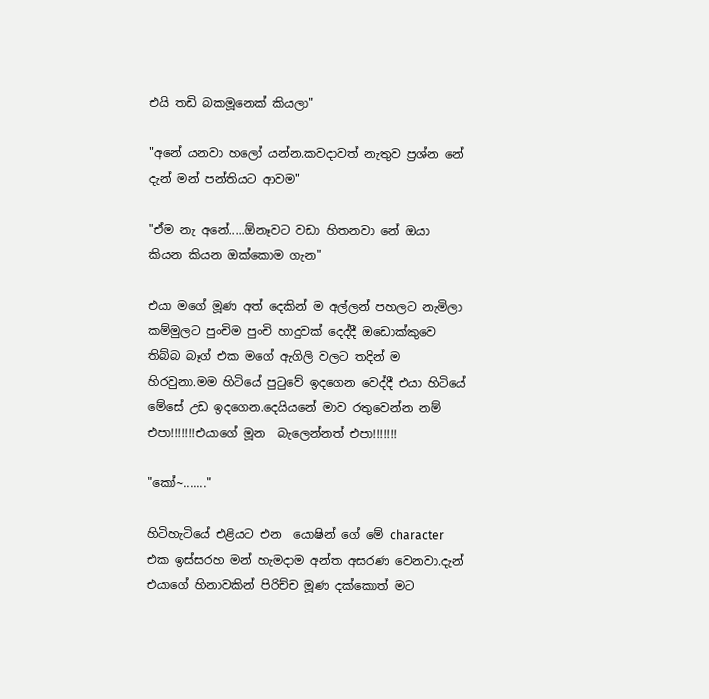එයි තඩි බකමූනෙක් කියලා"

"අනේ යනවා හලෝ යන්න.කවදාවත් නැතුව ප්‍රශ්න නේ දැන් මන් පන්තියට ආවම"

"ඒම නැ අනේ.....ඕනෑවට වඩා හිතනවා නේ ඔයා කියන කියන ඔක්කොම ගැන"

එයා මගේ මූණ අත් දෙකින් ම අල්ලන් පහලට නැමිලා කම්මුලට පුංචිම පුංචි හාදුවක් දෙද්දී ඔඩොක්කුවෙ තිබ්බ බෑග් එක මගේ ඇගිලි වලට තදින් ම හිරවුනා.මම හිටියේ පුටුවේ ඉදගෙන වෙද්දී එයා හිටියේ මේසේ උඩ ඉදගෙන.දෙයියනේ මාව රතුවෙන්න නම් එපා!!!!!!!එයාගේ මූන  බැලෙන්නත් එපා!!!!!!!

"කෝ~......."

හිටිහැටියේ එළියට එන  යොෂින් ගේ මේ character එක ඉස්සරහ මන් හැමදාම අන්ත අසරණ වෙනවා.දැන් එයාගේ හිනාවකින් පිරිච්ච මූණ දක්කොත් මට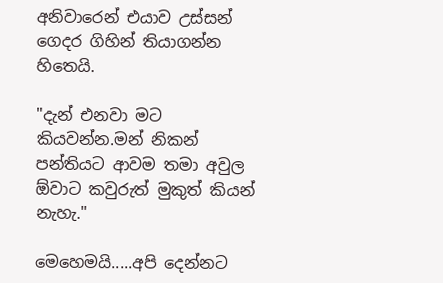අනිවාරෙන් එයාව උස්සන් ගෙදර ගිහින් තියාගන්න හිතෙයි.

"දැන් එනවා මට කියවන්න.මන් නිකන් පන්තියට ආවම තමා අවුල ඕවාට කවුරුත් මුකුත් කියන් නැහැ."

මෙහෙමයි.....අපි දෙන්නට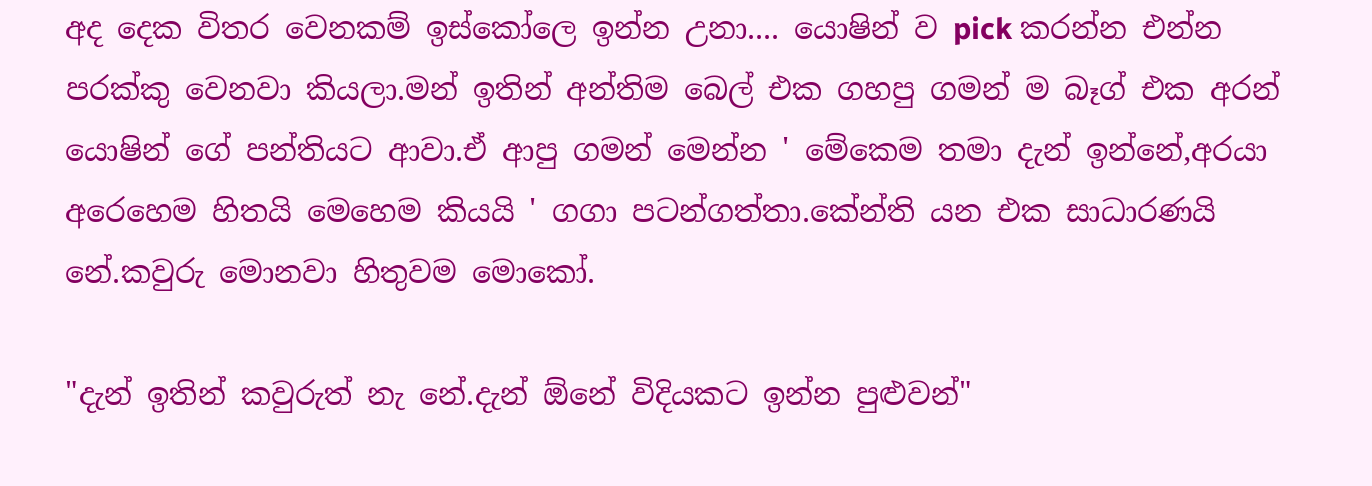අද දෙක විතර වෙනකම් ඉස්කෝලෙ ඉන්න උනා.... යොෂින් ව pick කරන්න එන්න පරක්කු වෙනවා කියලා.මන් ඉතින් අන්තිම බෙල් එක ගහපු ගමන් ම බෑග් එක අරන් යොෂින් ගේ පන්තියට ආවා.ඒ ආපු ගමන් මෙන්න ' මේකෙම තමා දැන් ඉන්නේ,අරයා අරෙහෙම හිතයි මෙහෙම කියයි ' ගගා පටන්ගත්තා.කේන්ති යන එක සාධාරණයි නේ.කවුරු මොනවා හිතුවම මොකෝ.

"දැන් ඉතින් කවුරුත් නැ නේ.දැන් ඕනේ විදියකට ඉන්න පුළුවන්"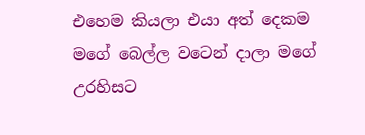එහෙම කියලා එයා අත් දෙකම මගේ බෙල්ල වටෙන් දාලා මගේ උරහිසට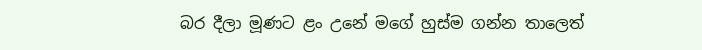බර දීලා මූණට ළං උනේ මගේ හුස්ම ගන්න තාලෙත්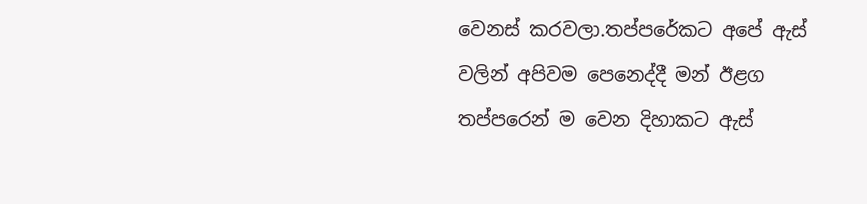වෙනස් කරවලා.තප්පරේකට අපේ ඇස් වලින් අපිවම පෙනෙද්දී මන් ඊළග තප්පරෙන් ම වෙන දිහාකට ඇස්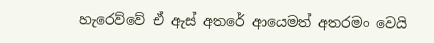හැරෙව්වේ ඒ ඇස් අතරේ ආයෙමත් අතරමං වෙයි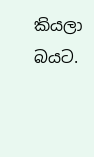කියලා බයට.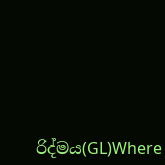රිද්මය(GL)Where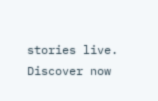stories live. Discover now